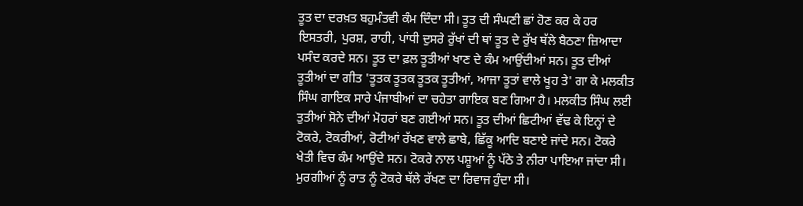ਤੂਤ ਦਾ ਦਰਖ਼ਤ ਬਹੁਮੰਤਵੀ ਕੰਮ ਦਿੰਦਾ ਸੀ। ਤੂਤ ਦੀ ਸੰਘਣੀ ਛਾਂ ਹੋਣ ਕਰ ਕੇ ਹਰ ਇਸਤਰੀ, ਪੁਰਸ਼, ਰਾਹੀ, ਪਾਂਧੀ ਦੁਸਰੇ ਰੁੱਖਾਂ ਦੀ ਥਾਂ ਤੂਤ ਦੇ ਰੁੱਖ ਥੱਲੇ ਬੈਠਣਾ ਜ਼ਿਆਦਾ ਪਸੰਦ ਕਰਦੇ ਸਨ। ਤੂਤ ਦਾ ਫ਼ਲ ਤੂਤੀਆਂ ਖਾਣ ਦੇ ਕੰਮ ਆਉਂਦੀਆਂ ਸਨ। ਤੂਤ ਦੀਆਂ ਤੂਤੀਆਂ ਦਾ ਗੀਤ 'ਤੂਤਕ ਤੂਤਕ ਤੂਤਕ ਤੂਤੀਆਂ, ਆਜਾ ਤੂਤਾਂ ਵਾਲੇ ਖੂਹ ਤੇ' ਗਾ ਕੇ ਮਲਕੀਤ ਸਿੰਘ ਗਾਇਕ ਸਾਰੇ ਪੰਜਾਬੀਆਂ ਦਾ ਚਹੇਤਾ ਗਾਇਕ ਬਣ ਗਿਆ ਹੈ। ਮਲਕੀਤ ਸਿੰਘ ਲਈ ਤੁਤੀਆਂ ਸੋਨੇ ਦੀਆਂ ਮੋਹਰਾਂ ਬਣ ਗਈਆਂ ਸਨ। ਤੂਤ ਦੀਆਂ ਛਿਟੀਆਂ ਵੱਢ ਕੇ ਇਨ੍ਹਾਂ ਦੇ ਟੋਕਰੇ, ਟੋਕਰੀਆਂ, ਰੋਟੀਆਂ ਰੱਖਣ ਵਾਲੇ ਛਾਬੇ, ਛਿੱਕੂ ਆਦਿ ਬਣਾਏ ਜਾਂਦੇ ਸਨ। ਟੋਕਰੇ ਖੇਤੀ ਵਿਚ ਕੰਮ ਆਉਂਦੇ ਸਨ। ਟੋਕਰੇ ਨਾਲ ਪਸ਼ੂਆਂ ਨੂੰ ਪੱਠੇ ਤੇ ਨੀਰਾ ਪਾਇਆ ਜਾਂਦਾ ਸੀ। ਮੁਰਗੀਆਂ ਨੂੰ ਰਾਤ ਨੂੰ ਟੋਕਰੇ ਥੱਲੇ ਰੱਖਣ ਦਾ ਰਿਵਾਜ ਹੁੰਦਾ ਸੀ।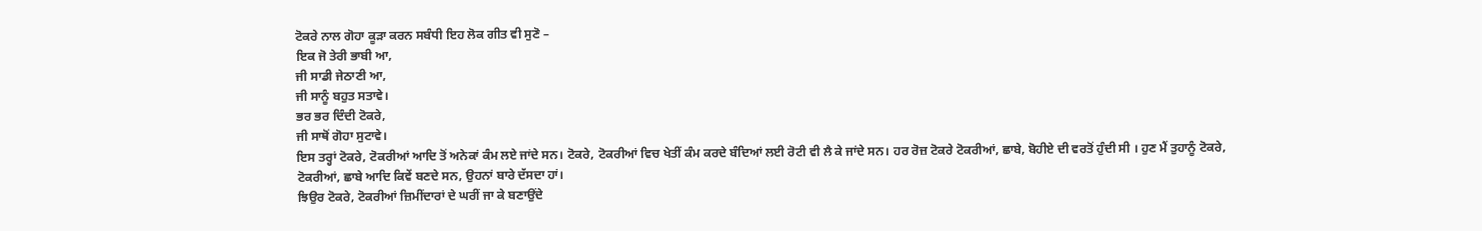ਟੋਕਰੇ ਨਾਲ ਗੋਹਾ ਕੂੜਾ ਕਰਨ ਸਬੰਧੀ ਇਹ ਲੋਕ ਗੀਤ ਵੀ ਸੁਣੋ –
ਇਕ ਜੋ ਤੇਰੀ ਭਾਬੀ ਆ,
ਜੀ ਸਾਡੀ ਜੇਠਾਣੀ ਆ,
ਜੀ ਸਾਨੂੰ ਬਹੁਤ ਸਤਾਵੇ।
ਭਰ ਭਰ ਦਿੰਦੀ ਟੋਕਰੇ,
ਜੀ ਸਾਥੋਂ ਗੋਹਾ ਸੁਟਾਵੇ।
ਇਸ ਤਰ੍ਹਾਂ ਟੋਕਰੇ, ਟੋਕਰੀਆਂ ਆਦਿ ਤੋਂ ਅਨੇਕਾਂ ਕੰਮ ਲਏ ਜਾਂਦੇ ਸਨ। ਟੋਕਰੇ, ਟੋਕਰੀਆਂ ਵਿਚ ਖੇਤੀਂ ਕੰਮ ਕਰਦੇ ਬੰਦਿਆਂ ਲਈ ਰੋਟੀ ਵੀ ਲੈ ਕੇ ਜਾਂਦੇ ਸਨ। ਹਰ ਰੋਜ਼ ਟੋਕਰੇ ਟੋਕਰੀਆਂ, ਛਾਬੇ, ਬੋਹੀਏ ਦੀ ਵਰਤੋਂ ਹੁੰਦੀ ਸੀ । ਹੁਣ ਮੈਂ ਤੁਹਾਨੂੰ ਟੋਕਰੇ, ਟੋਕਰੀਆਂ, ਛਾਬੇ ਆਦਿ ਕਿਵੇਂ ਬਣਦੇ ਸਨ, ਉਹਨਾਂ ਬਾਰੇ ਦੱਸਦਾ ਹਾਂ।
ਝਿਉਰ ਟੋਕਰੇ, ਟੋਕਰੀਆਂ ਜ਼ਿਮੀਂਦਾਰਾਂ ਦੇ ਘਰੀਂ ਜਾ ਕੇ ਬਣਾਉਂਦੇ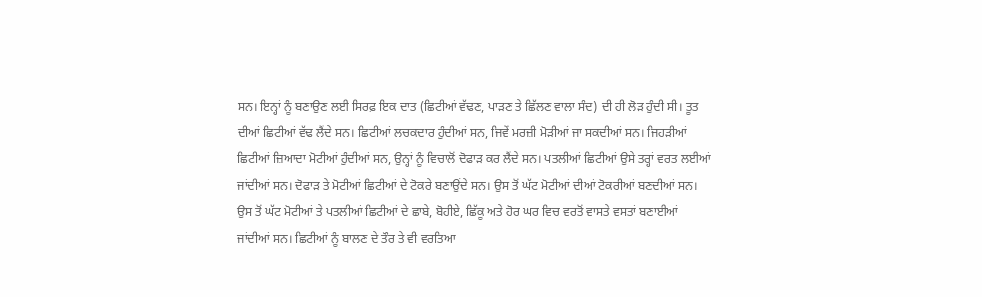ਸਨ। ਇਨ੍ਹਾਂ ਨੂੰ ਬਣਾਉਣ ਲਈ ਸਿਰਫ਼ ਇਕ ਦਾਤ (ਛਿਟੀਆਂ ਵੱਢਣ, ਪਾੜਣ ਤੇ ਛਿੱਲਣ ਵਾਲਾ ਸੰਦ) ਦੀ ਹੀ ਲੋੜ ਹੁੰਦੀ ਸੀ। ਤੂਤ ਦੀਆਂ ਛਿਟੀਆਂ ਵੱਢ ਲੈਂਦੇ ਸਨ। ਛਿਟੀਆਂ ਲਚਕਦਾਰ ਹੁੰਦੀਆਂ ਸਨ, ਜਿਵੇਂ ਮਰਜ਼ੀ ਮੋੜੀਆਂ ਜਾ ਸਕਦੀਆਂ ਸਨ। ਜਿਹੜੀਆਂ ਛਿਟੀਆਂ ਜ਼ਿਆਦਾ ਮੋਟੀਆਂ ਹੁੰਦੀਆਂ ਸਨ, ਉਨ੍ਹਾਂ ਨੂੰ ਵਿਚਾਲੋਂ ਦੋਫਾੜ ਕਰ ਲੈਂਦੇ ਸਨ। ਪਤਲੀਆਂ ਛਿਟੀਆਂ ਉਸੇ ਤਰ੍ਹਾਂ ਵਰਤ ਲਈਆਂ ਜਾਂਦੀਆਂ ਸਨ। ਦੋਫਾੜ ਤੇ ਮੋਟੀਆਂ ਛਿਟੀਆਂ ਦੇ ਟੋਕਰੇ ਬਣਾਉਂਦੇ ਸਨ। ਉਸ ਤੋਂ ਘੱਟ ਮੋਟੀਆਂ ਦੀਆਂ ਟੋਕਰੀਆਂ ਬਣਦੀਆਂ ਸਨ। ਉਸ ਤੋਂ ਘੱਟ ਮੋਟੀਆਂ ਤੇ ਪਤਲੀਆਂ ਛਿਟੀਆਂ ਦੇ ਛਾਬੇ, ਬੋਹੀਏ, ਛਿੱਕੂ ਅਤੇ ਹੋਰ ਘਰ ਵਿਚ ਵਰਤੋਂ ਵਾਸਤੇ ਵਸਤਾਂ ਬਣਾਈਆਂ ਜਾਂਦੀਆਂ ਸਨ। ਛਿਟੀਆਂ ਨੂੰ ਬਾਲਣ ਦੇ ਤੌਰ ਤੇ ਵੀ ਵਰਤਿਆ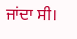ਜਾਂਦਾ ਸੀ।